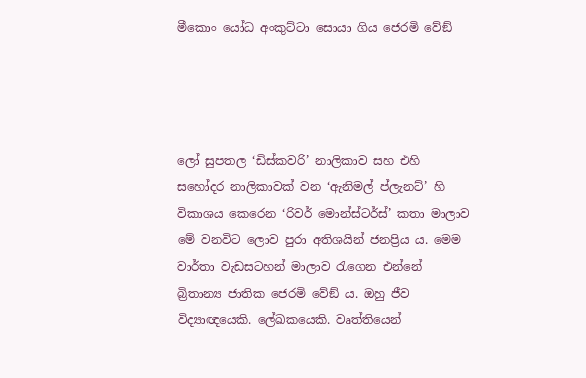මීකොං යෝධ අංකුට්ටා සොයා ගිය ජෙරමි වේඞ්




ලෝ සුපතල ‘ඩිස්කවරි’ නාලිකාව සහ එහි සහෝදර නාලිකාවක් වන ‘ඇනිමල් ප්ලැනට්’ හි විකාශය කෙරෙන ‘රිවර් මොන්ස්ටර්ස්’ කතා මාලාව මේ වනවිට ලොව පුරා අතිශයින් ජනප්‍රිය ය. මෙම වාර්තා වැඩසටහන් මාලාව රැගෙන එන්නේ බ්‍රිතාන්‍ය ජාතික ජෙරමි වේඞ් ය. ඔහු ජීව විද්‍යාඥයෙකි. ලේඛකයෙකි. වෘත්තියෙන්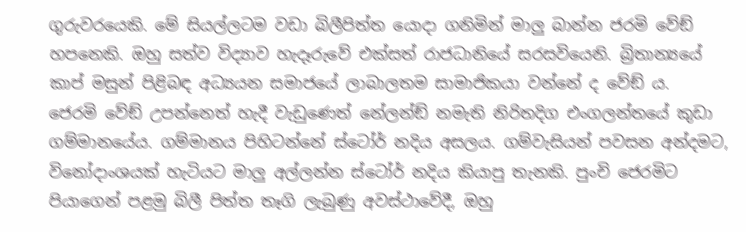ගුරුවරයෙකි. මේ සියල්ලටම වඩා බිලීපිත්ත යොදා ගනිමින් මාලු බාන්න ජරමි වේඞ් හපනෙකි. ඔහු සත්ව විද්‍යාව හැදෑරුවේ එක්සත් රාජධානියේ සරසවියෙනි. බ්‍රිතාන්‍යයේ කාප් මසුන් පිළිබඳ අධ්‍යයන සමාජයේ ලාබාලතම සාමාජිකයා වන්නේ ද වේඞ් ය.
ජෙරමි වේඞ් උපන්නෙත් හැදී වැඩුණෙත් නේලන්ඞ් නමැති නිරිතදිග එංගලන්තයේ කුඩා ගම්මානයේය. ගම්මානය පිහිටන්නේ ස්ටෝර් නදිය අසලය. ගම්වැසියන් පවසන අන්දමට, විනෝදාංශයක් හැටියට මාලු අල්ලන්න ස්ටෝර් නදිය කියාපු තැනකි. පුංචි ජෙරමිට පියාගෙන් පළමු බිලී පිත්ත තෑගි ලැබුණු අවස්ථාවේදී, ඔහු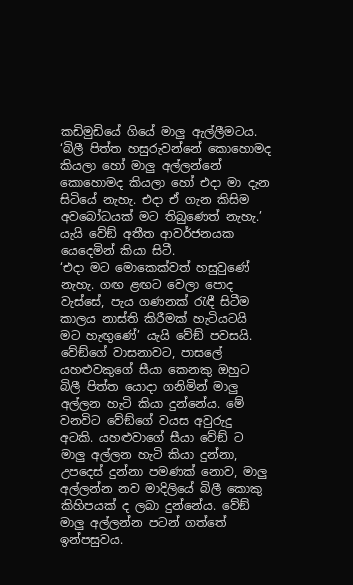කඩිමුඩියේ ගියේ මාලු ඇල්ලීමටය. ‘බිලී පිත්ත හසුරුවන්නේ කොහොමද කියලා හෝ මාලු අල්ලන්නේ කොහොමද කියලා හෝ එදා මා දැන සිටියේ නැහැ. එදා ඒ ගැන කිසිම අවබෝධයක් මට තිබුණෙත් නැහැ.’ යැයි වේඞ් අතීත ආවර්ජනයක යෙදෙමින් කියා සිටී.
‘එදා මට මොකෙක්වත් හසුවුණේ නැහැ. ගඟ ළඟට වෙලා පොද වැස්සේ, පැය ගණනක් රැඳී සිටීම කාලය නාස්ති කිරීමක් හැටියටයි මට හැඟුණේ’ යැයි වේඞ් පවසයි. වේඞ්ගේ වාසනාවට, පාසලේ යහළුවකුගේ සීයා කෙනකු ඔහුට බිලී පිත්ත යොදා ගනිමින් මාලු අල්ලන හැටි කියා දුන්නේය. මේ වනවිට වේඞ්ගේ වයස අවුරුදු අටකි. යහළුවාගේ සීයා වේඞ් ට මාලු අල්ලන හැටි කියා දුන්නා, උපදෙස් දුන්නා පමණක් නොව, මාලු අල්ලන්න නව මාදිලියේ බිලී කොකු කිහිපයක් ද ලබා දුන්නේය. වේඞ් මාලු අල්ලන්න පටන් ගත්තේ ඉන්පසුවය.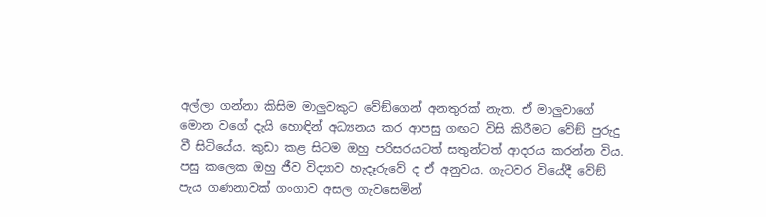අල්ලා ගන්නා කිසිම මාලුවකුට වේඞ්ගෙන් අනතුරක් නැත. ඒ මාලුවාගේ මොන වගේ දැයි හොඳින් අධ්‍යනය කර ආපසු ගඟට විසි කිරීමට වේඞ් පුරුදු වී සිටියේය. කුඩා කළ සිටම ඔහු පරිසරයටත් සතුන්ටත් ආදරය කරන්න විය. පසු කලෙක ඔහු ජීව විද්‍යාව හැදෑරුවේ ද ඒ අනුවය. ගැටවර වියේදී වේඞ් පැය ගණනාවක් ගංගාව අසල ගැවසෙමින්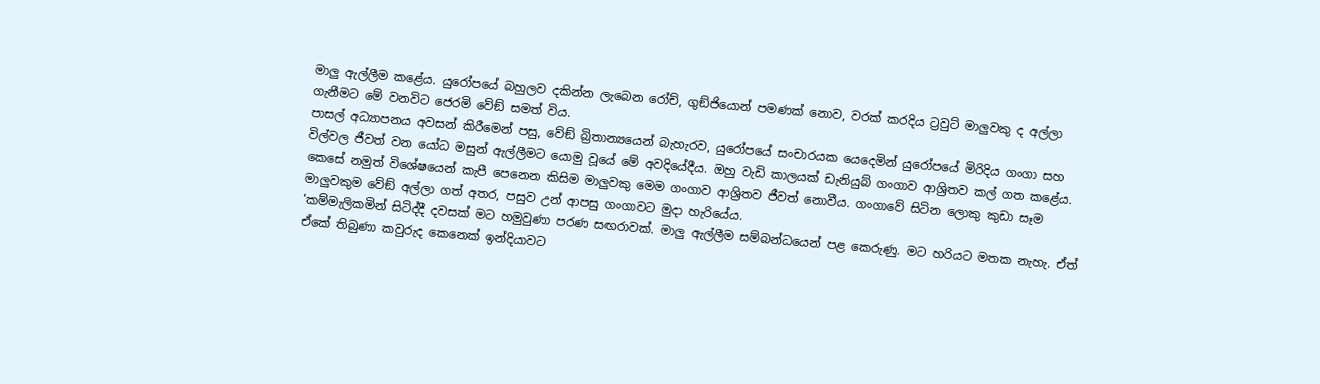මාලු ඇල්ලීම කළේය. යුරෝපයේ බහුලව දකින්න ලැබෙන රෝච්, ගුඞ්ජියොන් පමණක් නොව, වරක් කරදිය ට්‍රවුට් මාලුවකු ද අල්ලා ගැනීමට මේ වනවිට ජෙරමි වේඞ් සමත් විය.
පාසල් අධ්‍යාපනය අවසන් කිරීමෙන් පසු, වේඞ් බ්‍රිතාන්‍යයෙන් බැහැරව, යුරෝපයේ සංචාරයක යෙදෙමින් යුරෝපයේ මිරිදිය ගංගා සහ විල්වල ජීවත් වන යෝධ මසුන් ඇල්ලීමට යොමු වූයේ මේ අවදියේදීය. ඔහු වැඩි කාලයක් ඩැනියුබ් ගංගාව ආශ්‍රිතව කල් ගත කළේය. කෙසේ නමුත් විශේෂයෙන් කැපී පෙනෙන කිසිම මාලුවකු මෙම ගංගාව ආශ්‍රිතව ජීවත් නොවීය. ගංගාවේ සිටින ලොකු කුඩා සෑම මාලුවකුම වේඞ් අල්ලා ගත් අතර, පසුව උන් ආපසු ගංගාවට මුදා හැරියේය.
‘කම්මැලිකමින් සිටිද්දී දවසක් මට හමුවුණා පරණ සඟරාවක්. මාලු ඇල්ලීම සම්බන්ධයෙන් පළ කෙරුණු. මට හරියට මතක නැහැ. ඒත් ඒකේ තිබුණා කවුරුද කෙනෙක් ඉන්දියාවට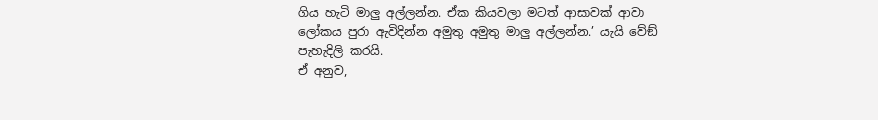ගිය හැටි මාලු අල්ලන්න. ඒක කියවලා මටත් ආසාවක් ආවා ලෝකය පුරා ඇවිදින්න අමුතු අමුතු මාලු අල්ලන්න.’ යැයි වේඞ් පැහැදිලි කරයි.
ඒ අනුව,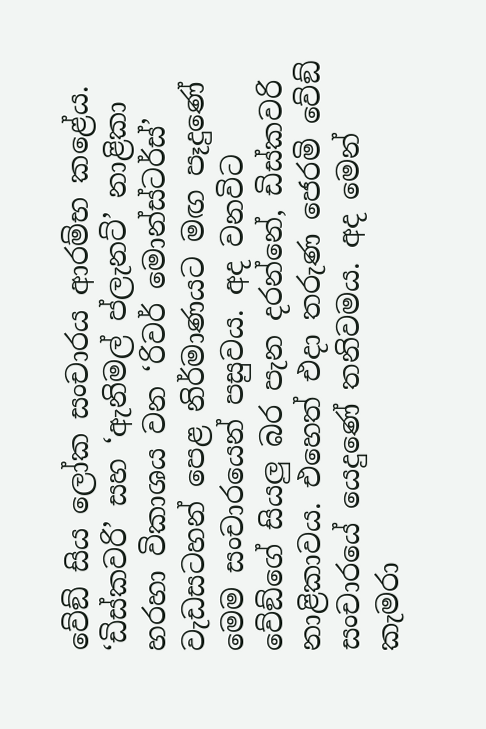වේඞ් සිය ලෝක සංචාරය ආරම්භ කළේය. ‘ඩිස්කවරි’ සහ ‘ඇනිමල් ප්ලැනට්’ නාළිකා හරහා විකාශය වන ‘රිවර් මොන්ස්ටර්ස්’ වැඩසටහන් පෙළ නිර්මාණයට මඟ පෑදුණේ මෙම සංචාරයෙන් පසුවය. අද වනවිට වේඞ්ගේ සියලු බර පැන දරන්නේ, ඩිස්කවරි නාළිකාවය. එහෙත් එදා තරුණ ජෙරමි වේඞ් සංචාරයේ යෙදුණේ තනිවමය. අද මෙන් කැමරා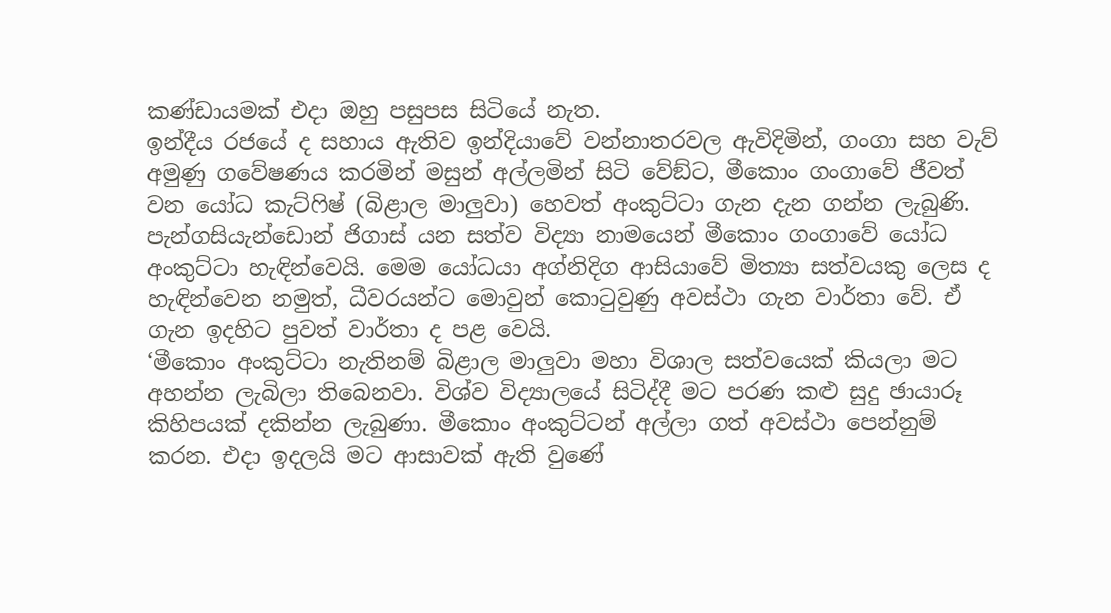කණ්ඩායමක් එදා ඔහු පසුපස සිටියේ නැත.
ඉන්දීය රජයේ ද සහාය ඇතිව ඉන්දියාවේ වන්නාතරවල ඇවිදිමින්, ගංගා සහ වැව් අමුණු ගවේෂණය කරමින් මසුන් අල්ලමින් සිටි වේඞ්ට, මීකොං ගංගාවේ ජීවත් වන යෝධ කැට්ෆිෂ් (බිළාල මාලුවා) හෙවත් අංකුට්ටා ගැන දැන ගන්න ලැබුණි. පැන්ගසියැන්ඩොන් ජිගාස් යන සත්ව විද්‍යා නාමයෙන් මීකොං ගංගාවේ යෝධ අංකුට්ටා හැඳින්වෙයි. මෙම යෝධයා අග්නිදිග ආසියාවේ මිත්‍යා සත්වයකු ලෙස ද හැඳින්වෙන නමුත්, ධීවරයන්ට මොවුන් කොටුවුණු අවස්ථා ගැන වාර්තා වේ. ඒ ගැන ඉදහිට පුවත් වාර්තා ද පළ වෙයි.
‘මීකොං අංකුට්ටා නැතිනම් බිළාල මාලුවා මහා විශාල සත්වයෙක් කියලා මට අහන්න ලැබිලා තිබෙනවා. විශ්ව විද්‍යාලයේ සිටිද්දී මට පරණ කළු සුදු ඡායාරූ කිහිපයක් දකින්න ලැබුණා. මීකොං අංකුට්ටන් අල්ලා ගත් අවස්ථා පෙන්නුම් කරන. එදා ඉදලයි මට ආසාවක් ඇති වුණේ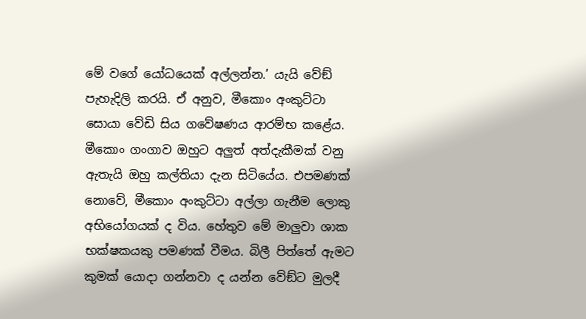මේ වගේ යෝධයෙක් අල්ලන්න.’ යැයි වේඞ් පැහැදිලි කරයි. ඒ අනුව, මීකොං අංකුට්ටා සොයා වේඩි සිය ගවේෂණය ආරම්භ කළේය. මීකොං ගංගාව ඔහුට අලුත් අත්දැකීමක් වනු ඇතැයි ඔහු කල්තියා දැන සිටියේය. එපමණක් නොවේ, මීකොං අංකුට්ටා අල්ලා ගැනීම ලොකු අභියෝගයක් ද විය. හේතුව මේ මාලුවා ශාක භක්ෂකයකු පමණක් වීමය. බිලී පිත්තේ ඇමට කුමක් යොදා ගන්නවා ද යන්න වේඞ්ට මුලදී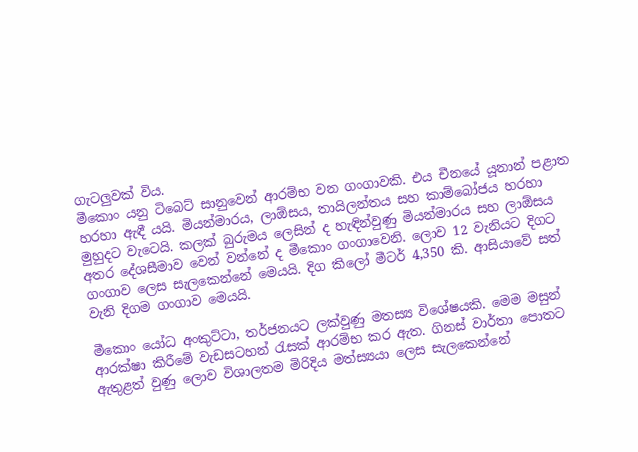ගැටලුවක් විය.
මීකොං යනු ටිබෙට් සානුවෙන් ආරම්භ වන ගංගාවකි. එය චීනයේ යූනාන් පළාත හරහා ඇඳී යයි. මියන්මාරය, ලාඕසය, තායිලන්තය සහ කාම්බෝජය හරහා මුහුදට වැටෙයි. කලක් බුරුමය ලෙසින් ද හැඳින්වුණු මියන්මාරය සහ ලාඕසය අතර දේශසීමාව වෙන් වන්නේ ද මීකොං ගංගාවෙනි. ලොව 12 වැනියට දිගට ගංගාව ලෙස සැලකෙන්නේ මෙයයි. දිග කිලෝ මීටර් 4,350 කි. ආසියාවේ සත් වැනි දිගම ගංගාව මෙයයි.

මීකොං යෝධ අංකුට්ටා, තර්ජනයට ලක්වුණු මතස්‍ය විශේෂයකි. මෙම මසුන් ආරක්ෂා කිරීමේ වැඩසටහන් රැසක් ආරම්භ කර ඇත. ගිනස් වාර්තා පොතට ඇතුළත් වුණු ලොව විශාලතම මිරිදිය මත්ස්‍යයා ලෙස සැලකෙන්නේ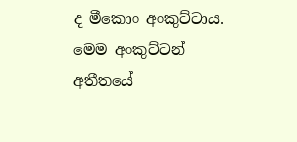ද මීකොං අංකුට්ටාය. මෙම අංකුට්ටන් අතීතයේ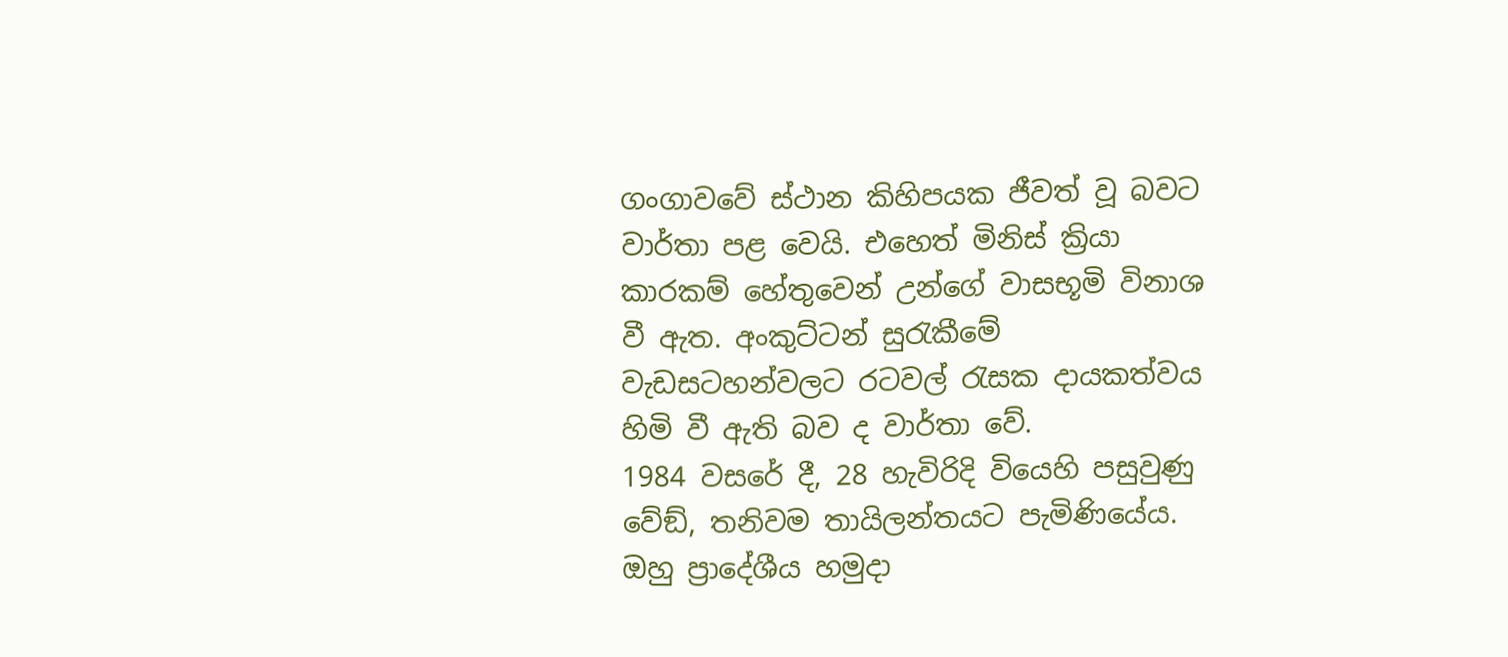ගංගාවවේ ස්ථාන කිහිපයක ජීවත් වූ බවට වාර්තා පළ වෙයි. එහෙත් මිනිස් ක්‍රියා කාරකම් හේතුවෙන් උන්ගේ වාසභූමි විනාශ වී ඇත. අංකුට්ටන් සුරැකීමේ වැඩසටහන්වලට රටවල් රැසක දායකත්වය හිමි වී ඇති බව ද වාර්තා වේ.
1984 වසරේ දී, 28 හැවිරිදි වියෙහි පසුවුණු වේඞ්, තනිවම තායිලන්තයට පැමිණියේය. ඔහු ප්‍රාදේශීය හමුදා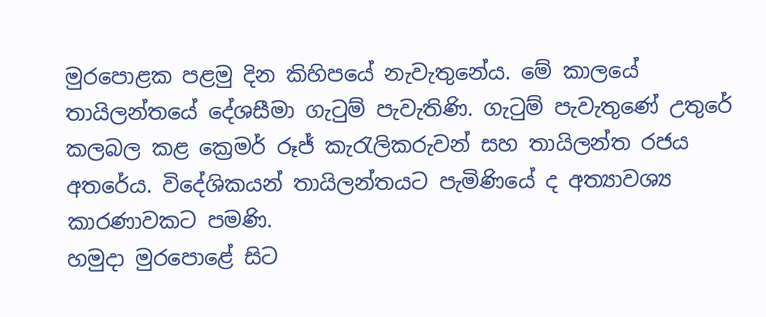මුරපොළක පළමු දින කිහිපයේ නැවැතුනේය. මේ කාලයේ තායිලන්තයේ දේශසීමා ගැටුම් පැවැතිණි. ගැටුම් පැවැතුණේ උතුරේ කලබල කළ ක්‍රෙමර් රූජ් කැරැලිකරුවන් සහ තායිලන්ත රජය අතරේය. විදේශිකයන් තායිලන්තයට පැමිණියේ ද අත්‍යාවශ්‍ය කාරණාවකට පමණි.
හමුදා මුරපොළේ සිට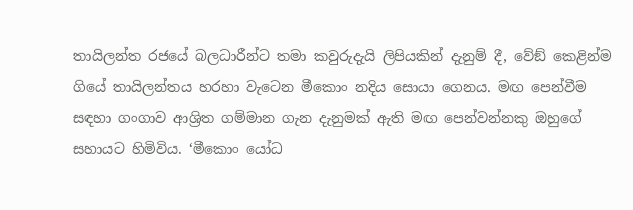තායිලන්ත රජයේ බලධාරීන්ට තමා කවුරුදැයි ලිපියකින් දැනුම් දී, වේඞ් කෙළින්ම ගියේ තායිලන්තය හරහා වැටෙන මීකොං නදිය සොයා ගෙනය. මඟ පෙන්වීම සඳහා ගංගාව ආශ්‍රිත ගම්මාන ගැන දැනුමක් ඇති මඟ පෙන්වන්නකු ඔහුගේ සහායට හිමිවිය. ‘මීකොං යෝධ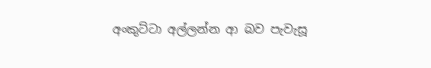අංකුට්ටා අල්ලන්න ආ බව පැවැසූ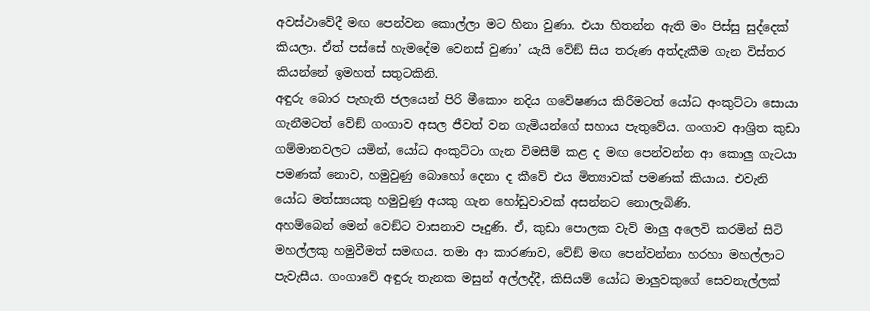අවස්ථාවේදී මඟ පෙන්වන කොල්ලා මට හිනා වුණා. එයා හිතන්න ඇති මං පිස්සු සුද්දෙක් කියලා. ඒත් පස්සේ හැමදේම වෙනස් වුණා’ යැයි වේඞ් සිය තරුණ අත්දැකීම ගැන විස්තර කියන්නේ ඉමහත් සතුටකිනි.
අඳුරු බොර පැහැති ජලයෙන් පිරි මීකොං නදිය ගවේෂණය කිරීමටත් යෝධ අංකුට්ටා සොයා ගැනීමටත් වේඞ් ගංගාව අසල ජීවත් වන ගැමියන්ගේ සහාය පැතුවේය. ගංගාව ආශ්‍රිත කුඩා ගම්මානවලට යමින්, යෝධ අංකුට්ටා ගැන විමසීම් කළ ද මඟ පෙන්වන්න ආ කොලු ගැටයා පමණක් නොව, හමුවුණු බොහෝ දෙනා ද කීවේ එය මිත්‍යාවක් පමණක් කියාය. එවැනි යෝධ මත්ස්‍යයකු හමුවුණු අයකු ගැන හෝඩුවාවක් අසන්නට නොලැබිණි.
අහම්බෙන් මෙන් වෙඞ්ට වාසනාව පෑදුණි. ඒ, කුඩා පොලක වැව් මාලු අලෙවි කරමින් සිටි මහල්ලකු හමුවීමත් සමඟය. තමා ආ කාරණාව, වේඞ් මඟ පෙන්වන්නා හරහා මහල්ලාට පැවැසීය. ගංගාවේ අඳුරු තැනක මසුන් අල්ලද්දී, කිසියම් යෝධ මාලුවකුගේ සෙවනැල්ලක්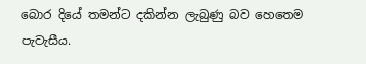බොර දියේ තමන්ට දකින්න ලැබුණු බව හෙතෙම පැවැසීය.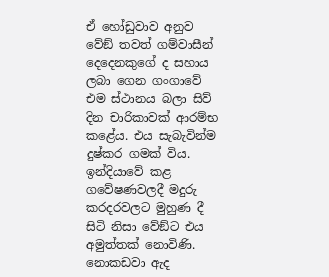ඒ හෝඩුවාව අනුව වේඞ් තවත් ගම්වාසීන් දෙදෙනකුගේ ද සහාය ලබා ගෙන ගංගාවේ එම ස්ථානය බලා සිව් දින චාරිකාවක් ආරම්භ කළේය. එය සැබැවින්ම දුෂ්කර ගමක් විය. ඉන්දියාවේ කළ ගවේෂණවලදී මදුරු කරදරවලට මුහුණ දී සිටි නිසා වේඞ්ට එය අමුත්තක් නොවිණි. නොකඩවා ඇද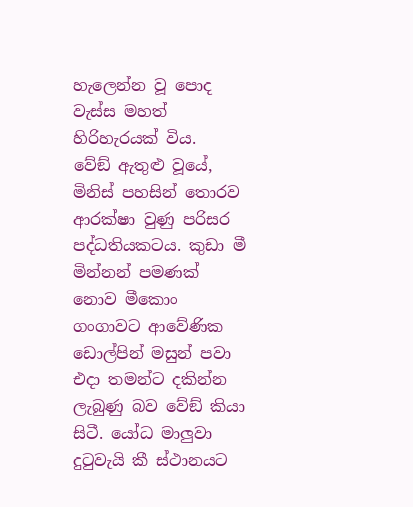හැලෙන්න වූ පොද වැස්ස මහත් හිරිහැරයක් විය.
වේඞ් ඇතුළු වූයේ, මිනිස් පහසින් තොරව ආරක්ෂා වුණු පරිසර පද්ධතියකටය. කුඩා මී මින්නන් පමණක් නොව මීකොං ගංගාවට ආවේණික ඩොල්පින් මසුන් පවා එදා තමන්ට දකින්න ලැබුණු බව වේඞ් කියා සිටී. යෝධ මාලුවා දුටුවැයි කී ස්ථානයට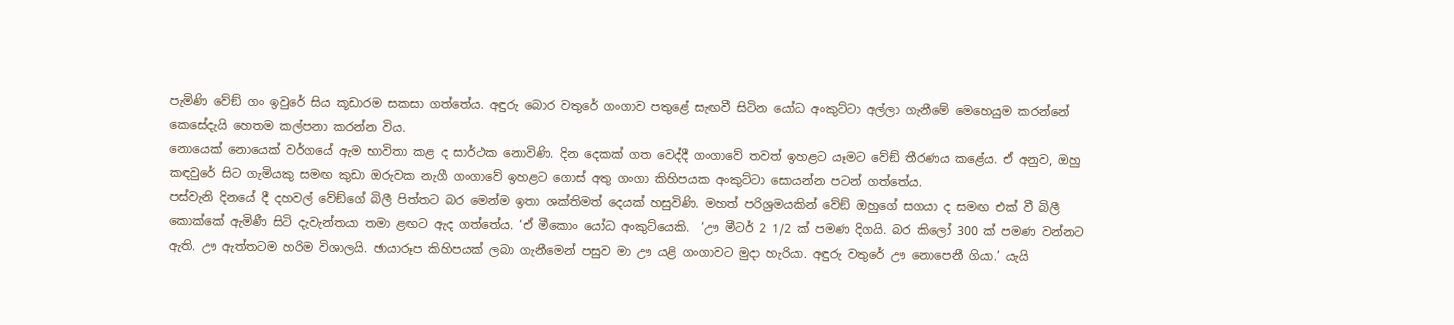පැමිණි වේඞ් ගං ඉවුරේ සිය කූඩාරම සකසා ගත්තේය. අඳුරු බොර වතුරේ ගංගාව පතුළේ සැඟවී සිටින යෝධ අංකුට්ටා අල්ලා ගැනීමේ මෙහෙයුම කරන්නේ කෙසේදැයි හෙතම කල්පනා කරන්න විය.
නොයෙක් නොයෙක් වර්ගයේ ඇම භාවිතා කළ ද සාර්ථක නොවිණි. දින දෙකක් ගත වෙද්දී ගංගාවේ තවත් ඉහළට යෑමට වේඞ් තීරණය කළේය. ඒ අනුව, ඔහු කඳවුරේ සිට ගැමියකු සමඟ කුඩා ඔරුවක නැගී ගංගාවේ ඉහළට ගොස් අතු ගංගා කිහිපයක අංකුට්ටා සොයන්න පටන් ගත්තේය.
පස්වැනි දිනයේ දී දහවල් වේඞ්ගේ බිලී පිත්තට බර මෙන්ම ඉතා ශක්තිමත් දෙයක් හසුවිණි. මහත් පරිශ්‍රමයකින් වේඞ් ඔහුගේ සගයා ද සමඟ එක් වී බිලී කොක්කේ ඇමිණී සිටි දැවැන්තයා තමා ළඟට ඇද ගත්තේය. ‘ඒ මීකොං යෝධ අංකුට්යෙකි.  ‘ඌ මීටර් 2 1/2 ක් පමණ දිගයි. බර කිලෝ 300 ක් පමණ වන්නට ඇති. ඌ ඇත්තටම හරිම විශාලයි. ඡායාරූප කිහිපයක් ලබා ගැනීමෙන් පසුව මා ඌ යළි ගංගාවට මුදා හැරියා. අඳුරු වතුරේ ඌ නොපෙනී ගියා.’ යැයි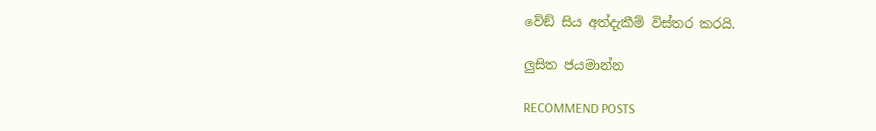වේඞ් සිය අත්දැකීම් විස්තර කරයි.

ලුසිත ජයමාන්න

RECOMMEND POSTS